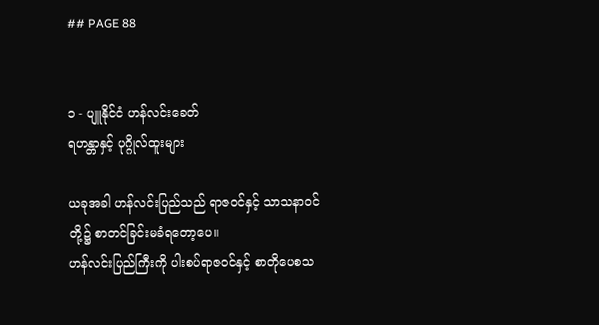## PAGE 88


၁ - ပျူနိုင်ငံ ဟန်လင်းခေတ်
ရဟန္တာနှင့် ပုဂ္ဂိုလ်ထူးများ

ယခုအခါ ဟန်လင်းပြည်သည် ရာဇဝင်နှင့် သာသနာဝင်တို့၌ စာတင်ခြင်းမခံရတော့ပေ။
ဟန်လင်းပြည်ကြီးကို ပါးစပ်ရာဇဝင်နှင့် စာတိုပေစသ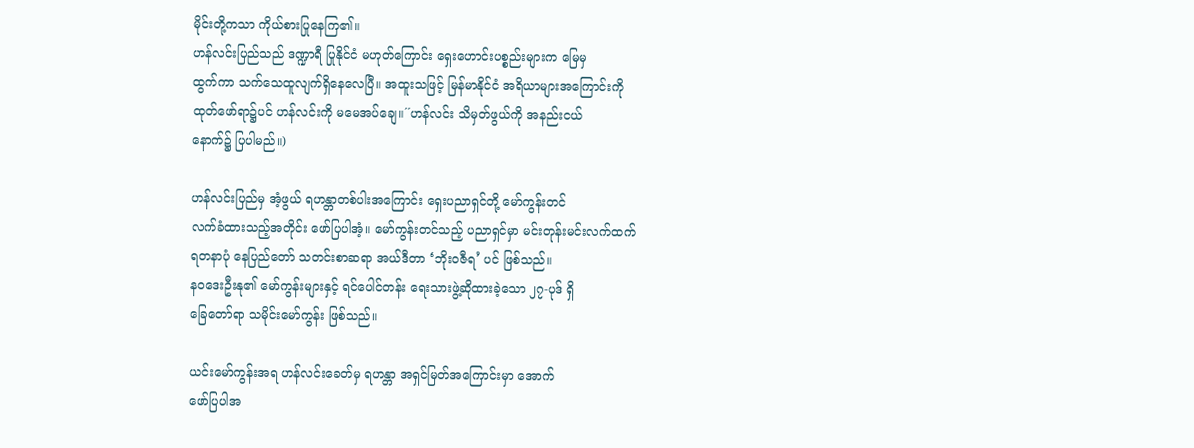မိုင်းတို့ကသာ ကိုယ်စားပြုနေကြ၏။
ဟန်လင်းပြည်သည် ဒဏ္ဍာရီ ပြုနိုင်ငံ မဟုတ်ကြောင်း ရှေးဟောင်းပစ္စည်းများက မြေမှ
ထွက်ကာ သက်သေထူလျက်ရှိနေလေပြီ။ အထူးသဖြင့် မြန်မာနိုင်ငံ အရိယာများအကြောင်းကို
ထုတ်ဖော်ရာ၌ပင် ဟန်လင်းကို မမေအပ်ချေ။´´ဟန်လင်း သိမှတ်ဖွယ်ကို အနည်းငယ်
နောက်၌ ပြပါမည်။)

ဟန်လင်းပြည်မှ အံ့ဖွယ် ရဟန္တာတစ်ပါးအကြောင်း ရှေးပညာရှင်တို့ မော်ကွန်းတင်
လက်ခံထားသည့်အတိုင်း ဖော်ပြပါအံ့။ မော်ကွန်းတင်သည့် ပညာရှင်မှာ မင်းတုန်းမင်းလက်ထက်
ရတနာပုံ နေပြည်တော် သတင်းစာဆရာ အယ်ဒီတာ ‘ဘိုးဝဇီရ’ ပင် ဖြစ်သည်။
နဝဒေးဦးနု၏ မော်ကွန်းများနှင့် ရင်ပေါင်တန်း ရေးသားဖွဲ့ဆိုထားခဲ့သော ၂၇-ပုဒ် ရှိ
ခြေတော်ရာ သမိုင်းမော်ကွန်း ဖြစ်သည်။

ယင်းမော်ကွန်းအရ ဟန်လင်းခေတ်မှ ရဟန္တာ အရှင်မြတ်အကြောင်းမှာ အောက်
ဖော်ပြပါအ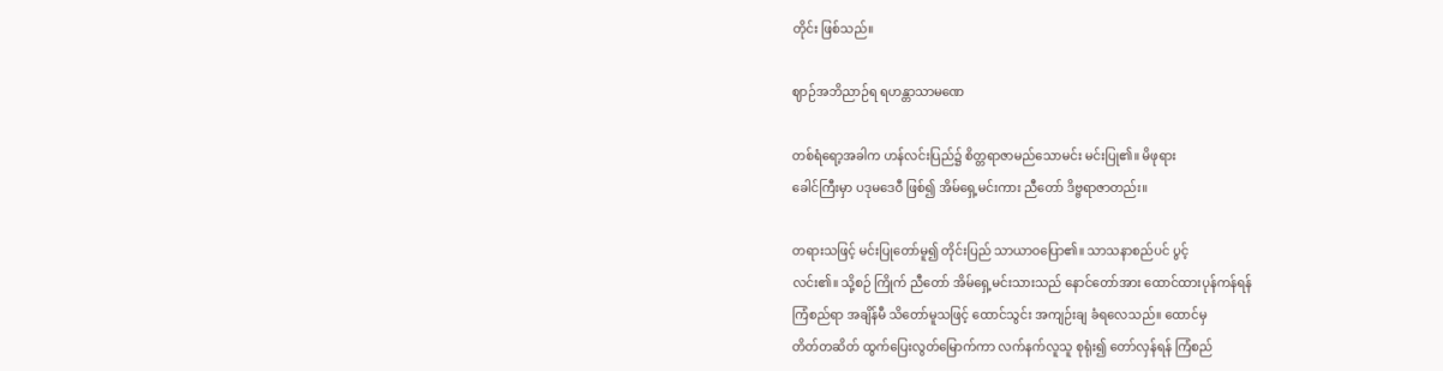တိုင်း ဖြစ်သည်။

ဈာဉ်အဘိညာဉ်ရ ရဟန္တာသာမဏေ

တစ်ရံရော့အခါက ဟန်လင်းပြည်၌ စိတ္တရာဇာမည်သောမင်း မင်းပြု၏။ မိဖုရား
ခေါင်ကြီးမှာ ပဒုမဒေဝီ ဖြစ်၍ အိမ်ရှေ့မင်းကား ညီတော် ဒိဗ္ဗရာဇာတည်း။

တရားသဖြင့် မင်းပြုတော်မူ၍ တိုင်းပြည် သာယာဝပြော၏။ သာသနာစည်ပင် ပွင့်
လင်း၏။ သို့စဉ် ကြိုက် ညီတော် အိမ်ရှေ့မင်းသားသည် နောင်တော်အား ထောင်ထားပုန်ကန်ရန်
ကြံစည်ရာ အချိန်မီ သိတော်မူသဖြင့် ထောင်သွင်း အကျဉ်းချ ခံရလေသည်။ ထောင်မှ
တိတ်တဆိတ် ထွက်ပြေးလွတ်မြောက်ကာ လက်နက်လူသူ စုရုံး၍ တော်လှန်ရန် ကြံစည်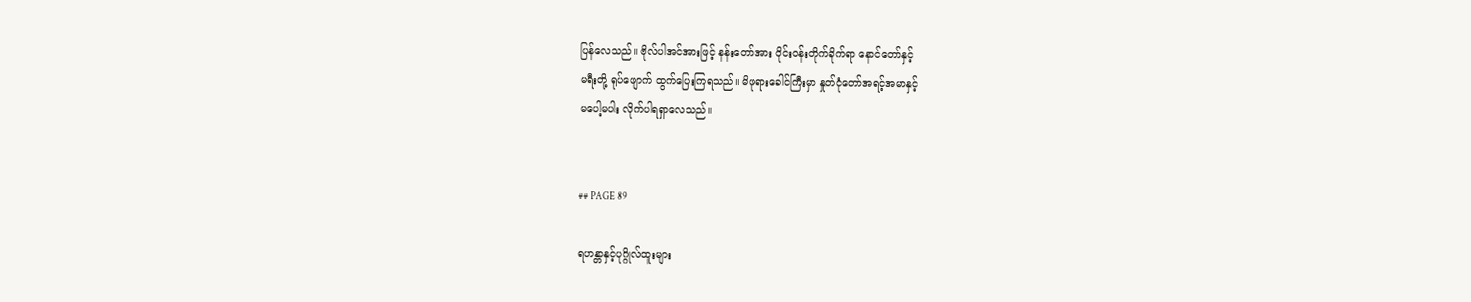ပြန်လေသည်။ ဗိုလ်ပါအင်အားဖြင့် နန်းတော်အား ဝိုင်းဝန်းတိုက်ခိုက်ရာ နောင်တော်နှင့်
မရီးတို့ ရုပ်ဖျောက် ထွက်ပြေးကြရသည်။ မိဖုရားခေါင်ကြီးမှာ နှုတ်ငုံတော်အရင့်အမာနှင့်
မပေါ့မပါး လိုက်ပါရရှာလေသည်။


## PAGE 89

ရဟန္တာနှင့်ပုဂ္ဂိုလ်ထူးများ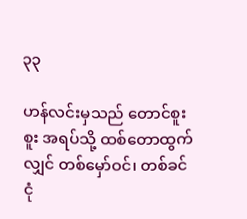၃၃

ဟန်လင်းမှသည် တောင်စူးစူး အရပ်သို့ ထစ်တောထွက်လျှင် တစ်မှော်ဝင်၊ တစ်ခင်ငုံ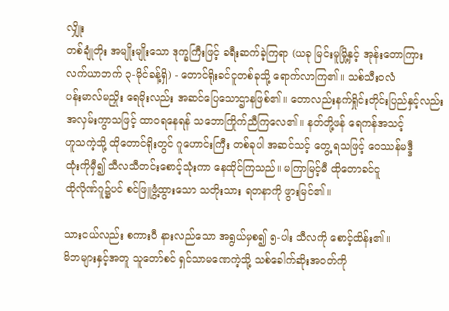လျှိုး
တစ်ချုံတိုး အမျိုးမျိုးသော ဒုက္ခကြီးဖြင့် ခရီးဆက်ခဲ့ကြရာ (ယခု မြင်းမူမြို့နှင့် အုန်းတောကြား
လက်ယာဘက် ၃-မိုင်ခန့်ရှိ) - တောင်ရိုးခင်ငူတစ်ခုသို့ ရောက်လာကြ၏။ သစ်သီးဝလံ
ပန်းမာလ်မညှိုး ရေမိုးလည်း အဆင်ပြေသောဌာနဖြစ်၏။ တောလည်းနက်ရှိုင်းတိုင်းပြည်နှင့်လည်း
အလှမ်းကွာသဖြင့် ထာဝရနေရန် သဘောကြိုက်ညီကြလေ၏။ နတ်တို့ဖန် ရေကန်အသင့်
ဟူသကဲ့သို့ ထိုတောင်ရိုးတွင် ဂူဟောင်းကြီး တစ်ခုပါ အဆင်သင့် တွေ့ ရသဖြင့် ဝေဿန်မဒ္ဒီ
ထုံးကိုမှီ၍ သီလသီတင်းစောင့်သုံးကာ နေထိုင်ကြသည်။ မကြာမြင့်မီ ထိုတောခင်ငူ
ထိုလိုဏ်ဂူ၌ပင် စင်ဖြူဖွံ့ထွားသော သတိုးသား ရတနာကို ဖွားမြင်၏။

သားငယ်လည်း စကားပီ နားလည်သော အရွယ်မှစ၍ ၅-ပါး သီလကို စောင့်ထိန်း၏။
မိဘများနှင့်အတူ သူတော်စင် ရှင်သာမဏေကဲ့သို့ သစ်ခေါက်ဆိုးအဝတ်ကို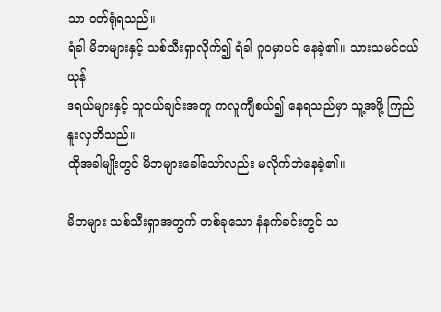သာ ဝတ်ရုံရသည်။
ရံခါ မိဘများနှင့် သစ်သီးရှာလိုက်၍ ရံခါ ဂူဝမှာပင် နေခဲ့၏။ သားသမင်ငယ် ယုန်
ဒရယ်များနှင့် သူငယ်ချင်းအတူ ကလူကျီစယ်၍ နေရသည်မှာ သူ့အဖို့ ကြည်နူးလှဘိသည်။
ထိုအခါမျိုးတွင် မိဘများခေါ်သော်လည်း မလိုက်ဘဲနေခဲ့၏။

မိဘများ သစ်သီးရှာအတွက် တစ်ခုသော နံနက်ခင်းတွင် သ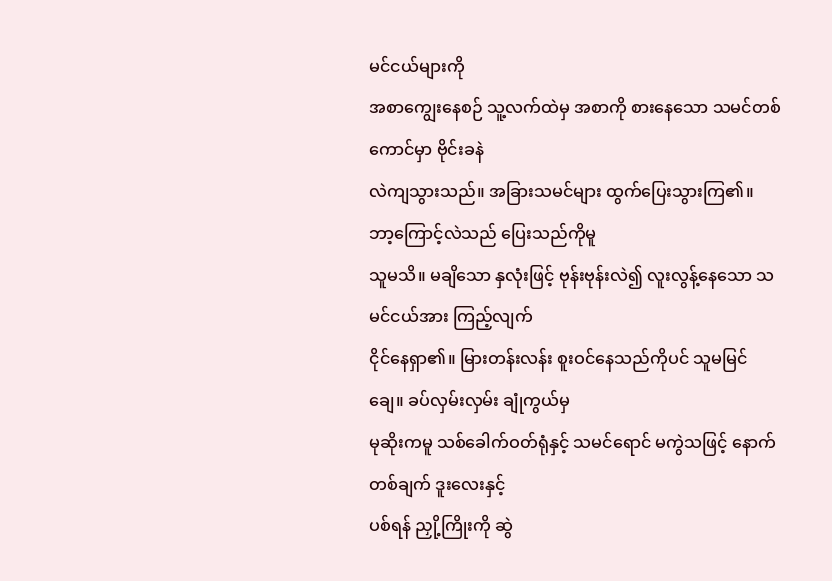မင်ငယ်များကို
အစာကျွေးနေစဉ် သူ့လက်ထဲမှ အစာကို စားနေသော သမင်တစ်ကောင်မှာ ဗိုင်းခနဲ
လဲကျသွားသည်။ အခြားသမင်များ ထွက်ပြေးသွားကြ၏။ ဘာ့ကြောင့်လဲသည် ပြေးသည်ကိုမူ
သူမသိ။ မချိသော နှလုံးဖြင့် ဗုန်းဗုန်းလဲ၍ လူးလွန့်နေသော သမင်ငယ်အား ကြည့်လျက်
ငိုင်နေရှာ၏။ မြားတန်းလန်း စူးဝင်နေသည်ကိုပင် သူမမြင်ချေ။ ခပ်လှမ်းလှမ်း ချုံကွယ်မှ
မုဆိုးကမူ သစ်ခေါက်ဝတ်ရုံနှင့် သမင်ရောင် မကွဲသဖြင့် နောက်တစ်ချက် ဒူးလေးနှင့်
ပစ်ရန် ညှို့ကြိုးကို ဆွဲ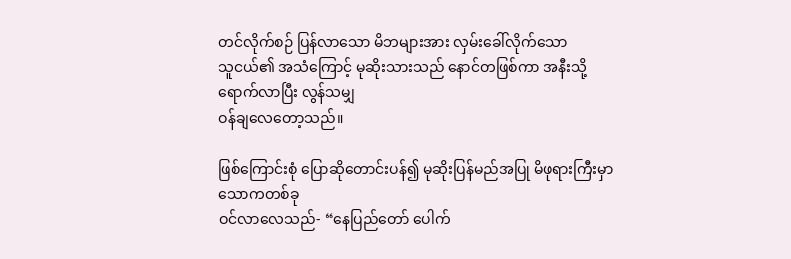တင်လိုက်စဉ် ပြန်လာသော မိဘများအား လှမ်းခေါ်လိုက်သော
သူငယ်၏ အသံကြောင့် မုဆိုးသားသည် နောင်တဖြစ်ကာ အနီးသို့ ရောက်လာပြီး လွန်သမျှ
ဝန်ချလေတော့သည်။

ဖြစ်ကြောင်းစုံ ပြောဆိုတောင်းပန်၍ မုဆိုးပြန်မည်အပြု မိဖုရားကြီးမှာ သောကတစ်ခု
ဝင်လာလေသည်- “နေပြည်တော် ပေါက်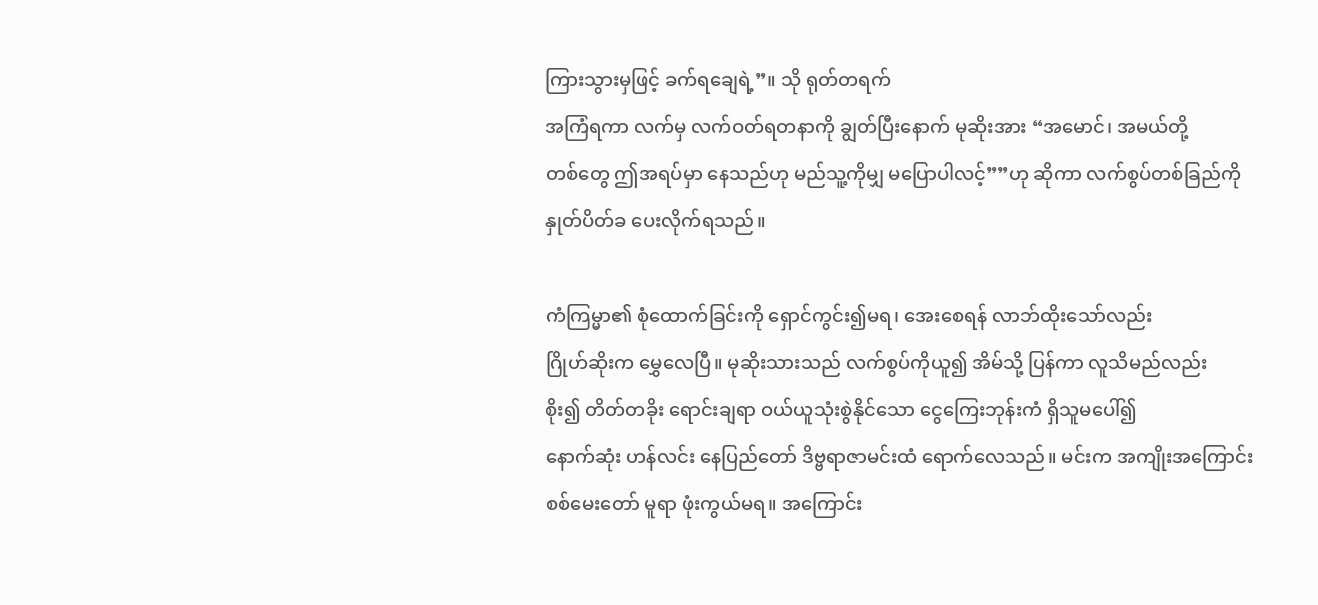ကြားသွားမှဖြင့် ခက်ရချေရဲ့”။ သို ရုတ်တရက်
အကြံရကာ လက်မှ လက်ဝတ်ရတနာကို ချွတ်ပြီးနောက် မုဆိုးအား “အမောင်၊ အမယ်တို့
တစ်တွေ ဤအရပ်မှာ နေသည်ဟု မည်သူ့ကိုမျှ မပြောပါလင့်””ဟု ဆိုကာ လက်စွပ်တစ်ခြည်ကို
နှုတ်ပိတ်ခ ပေးလိုက်ရသည်။

ကံကြမ္မာ၏ စုံထောက်ခြင်းကို ရှောင်ကွင်း၍မရ၊ အေးစေရန် လာဘ်ထိုးသော်လည်း
ဂြိုဟ်ဆိုးက မွှေလေပြီ။ မုဆိုးသားသည် လက်စွပ်ကိုယူ၍ အိမ်သို့ ပြန်ကာ လူသိမည်လည်း
စိုး၍ တိတ်တခိုး ရောင်းချရာ ဝယ်ယူသုံးစွဲနိုင်သော ငွေကြေးဘုန်းကံ ရှိသူမပေါ်၍
နောက်ဆုံး ဟန်လင်း နေပြည်တော် ဒိဗ္ဗရာဇာမင်းထံ ရောက်လေသည်။ မင်းက အကျိုးအကြောင်း
စစ်မေးတော် မူရာ ဖုံးကွယ်မရ။ အကြောင်း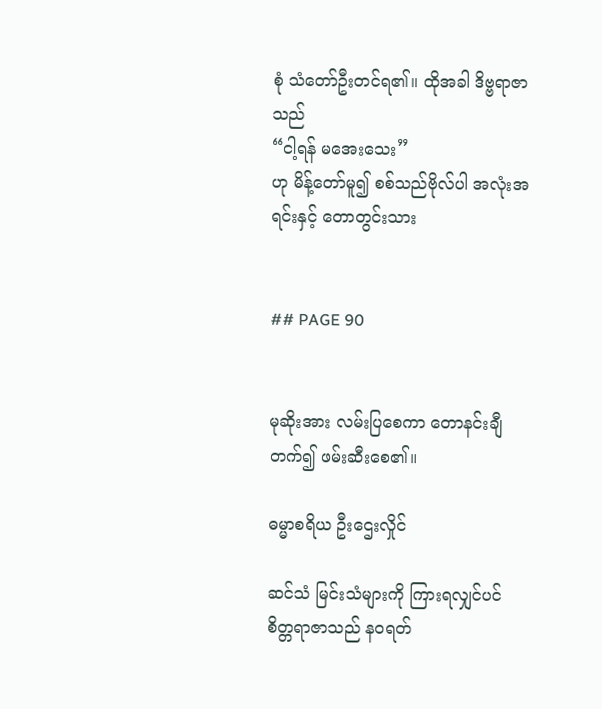စုံ သံတော်ဦးတင်ရ၏။ ထိုအခါ ဒိဗ္ဗရာဇာသည်
“ငါ့ရန် မအေးသေး”
ဟု မိန့်တော်မူ၍ စစ်သည်ဗိုလ်ပါ အလုံးအရင်းနှင့် တောတွင်းသား


## PAGE 90


မုဆိုးအား လမ်းပြစေကာ တောနင်းချီ တက်၍ ဖမ်းဆီးစေ၏။

ဓမ္မာစရိယ ဦးဌေးလှိုင်

ဆင်သံ မြင်းသံများကို ကြားရလျှင်ပင် စိတ္တရာဇာသည် နဝရတ်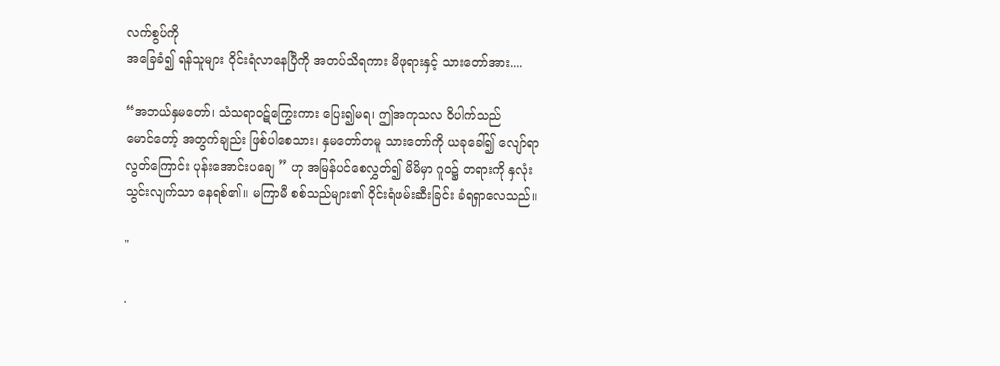လက်စွပ်ကို
အခြေခံ၍ ရန်သူများ ဝိုင်းရံလာနေပြီကို အတပ်သိရကား မိဖုရားနှင့် သားတော်အား....

“အဘယ်နှမတော်၊ သံသရာဝဋ်ကြွေးကား ပြေး၍မရ၊ ဤအကုသလ ဝိပါက်သည်
မောင်တော့် အတွက်ချည်း ဖြစ်ပါစေသား၊ နှမတော်တမူ သားတော်ကို ယခုခေါ်၍ လျော်ရာ
လွတ်ကြောင်း ပုန်းအောင်းပချေ ” ဟု အမြန်ပင်စေလွှတ်၍ မိမိမှာ ဂူဝ၌ တရားကို နှလုံး
သွင်းလျက်သာ နေရစ်၏။ မကြာမီ စစ်သည်များ၏ ဝိုင်းရံဖမ်းဆီးခြင်း ခံရရှာလေသည်။

"

.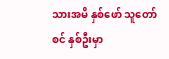သားအမိ နှစ်ဖော် သူတော်စင် နှစ်ဦးမှာ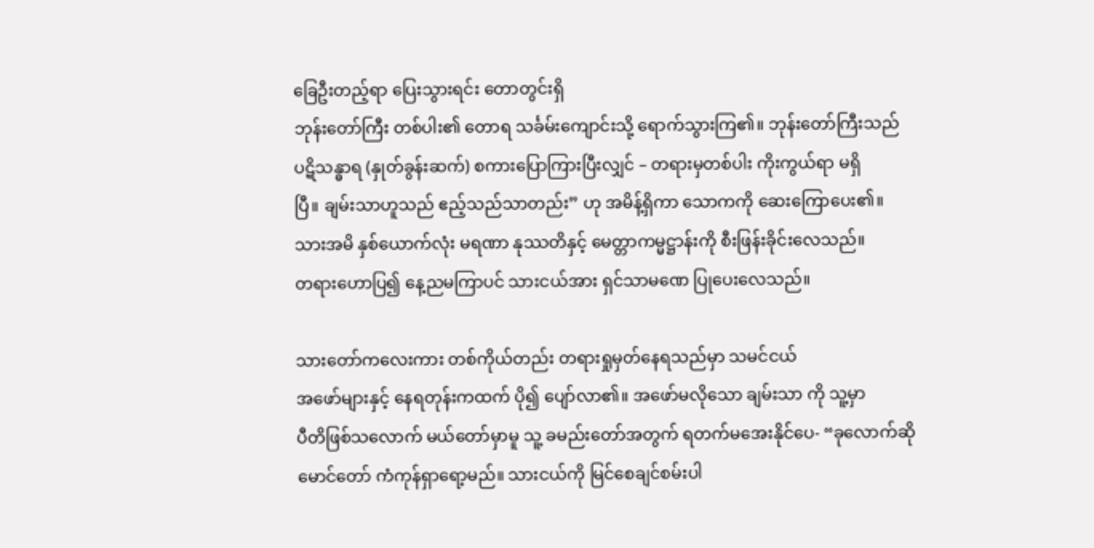ခြေဦးတည့်ရာ ပြေးသွားရင်း တောတွင်းရှိ
ဘုန်းတော်ကြီး တစ်ပါး၏ တောရ သင်္ခမ်းကျောင်းသို့ ရောက်သွားကြ၏။ ဘုန်းတော်ကြီးသည်
ပဋိသန္ဓာရ (နှုတ်ခွန်းဆက်) စကားပြောကြားပြီးလျှင် – တရားမှတစ်ပါး ကိုးကွယ်ရာ မရှိ
ပြီ။ ချမ်းသာဟူသည် ဧည့်သည်သာတည်း” ဟု အမိန့်ရှိကာ သောကကို ဆေးကြောပေး၏။
သားအမိ နှစ်ယောက်လုံး မရဏာ နုဿတိနှင့် မေတ္တာကမ္မဋ္ဌာန်းကို စီးဖြန်းခိုင်းလေသည်။
တရားဟောပြ၍ နေ့ညမကြာပင် သားငယ်အား ရှင်သာမဏေ ပြုပေးလေသည်။

သားတော်ကလေးကား တစ်ကိုယ်တည်း တရားရှုမှတ်နေရသည်မှာ သမင်ငယ်
အဖော်များနှင့် နေရတုန်းကထက် ပို၍ ပျော်လာ၏။ အဖော်မလိုသော ချမ်းသာ ကို သူ့မှာ
ပီတိဖြစ်သလောက် မယ်တော်မှာမူ သူ့ ခမည်းတော်အတွက် ရတက်မအေးနိုင်ပေ- “ခုလောက်ဆို
မောင်တော် ကံကုန်ရှာရော့မည်။ သားငယ်ကို မြင်စေချင်စမ်းပါ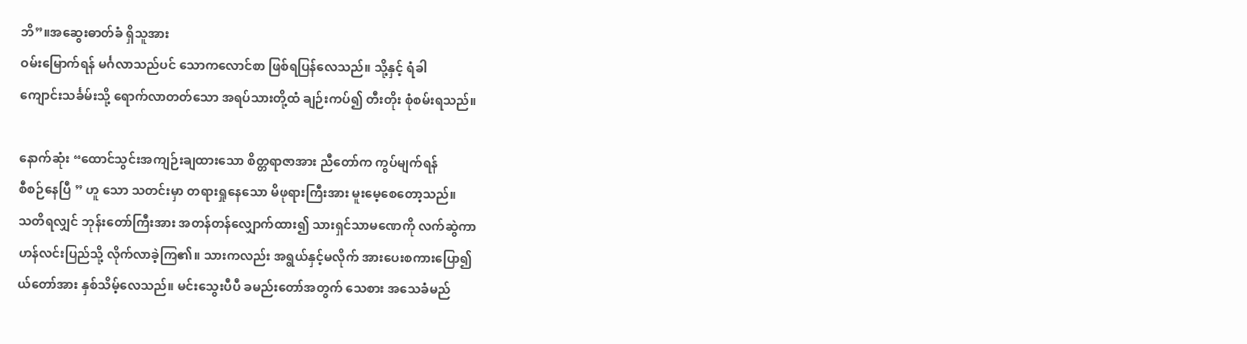ဘိ”။အဆွေးဓာတ်ခံ ရှိသူအား
ဝမ်းမြောက်ရန် မင်္ဂလာသည်ပင် သောကလောင်စာ ဖြစ်ရပြန်လေသည်။ သို့နှင့် ရံခါ
ကျောင်းသင်္ခမ်းသို့ ရောက်လာတတ်သော အရပ်သားတို့ထံ ချဉ်းကပ်၍ တီးတိုး စုံစမ်းရသည်။

နောက်ဆုံး “ထောင်သွင်းအကျဉ်းချထားသော စိတ္တရာဇာအား ညီတော်က ကွပ်မျက်ရန်
စီစဉ်နေပြီ ” ဟူ သော သတင်းမှာ တရားရှုနေသော မိဖုရားကြီးအား မူးမေ့စေတော့သည်။
သတိရလျှင် ဘုန်းတော်ကြီးအား အတန်တန်လျှောက်ထား၍ သားရှင်သာမဏေကို လက်ဆွဲကာ
ဟန်လင်းပြည်သို့ လိုက်လာခဲ့ကြ၏။ သားကလည်း အရွယ်နှင့်မလိုက် အားပေးစကားပြော၍
ယ်တော်အား နှစ်သိမ့်လေသည်။ မင်းသွေးပီပီ ခမည်းတော်အတွက် သေစား အသေခံမည်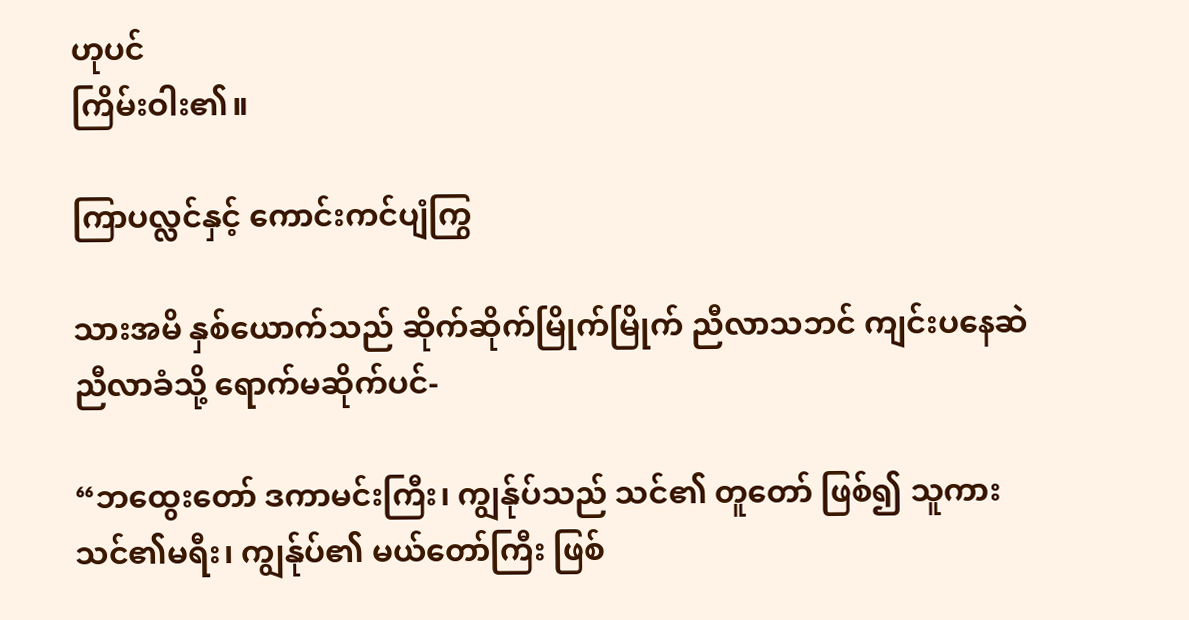ဟုပင်
ကြိမ်းဝါး၏။

ကြာပလ္လင်နှင့် ကောင်းကင်ပျံကြွ

သားအမိ နှစ်ယောက်သည် ဆိုက်ဆိုက်မြိုက်မြိုက် ညီလာသဘင် ကျင်းပနေဆဲ
ညီလာခံသို့ ရောက်မဆိုက်ပင်-

“ဘထွေးတော် ဒကာမင်းကြီး၊ ကျွန်ုပ်သည် သင်၏ တူတော် ဖြစ်၍ သူကား
သင်၏မရီး၊ ကျွန်ုပ်၏ မယ်တော်ကြီး ဖြစ်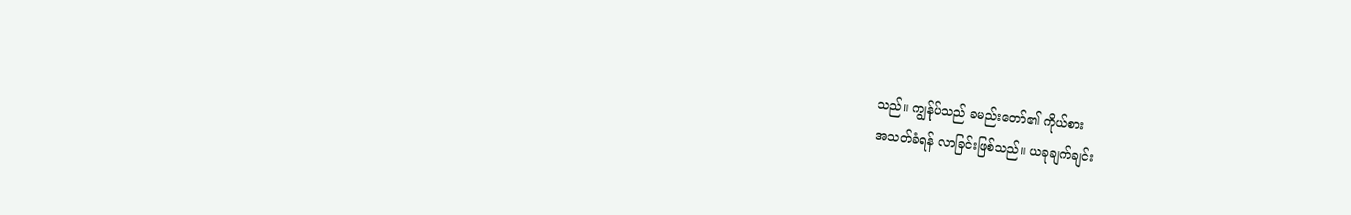သည်။ ကျွန်ုပ်သည် ခမည်းတော်၏ ကိုယ်စား
အသတ်ခံရန် လာခြင်းဖြစ်သည်။ ယခုချက်ချင်း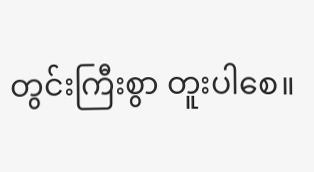တွင်းကြီးစွာ တူးပါစေ။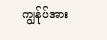ကျွန်ုပ်အား